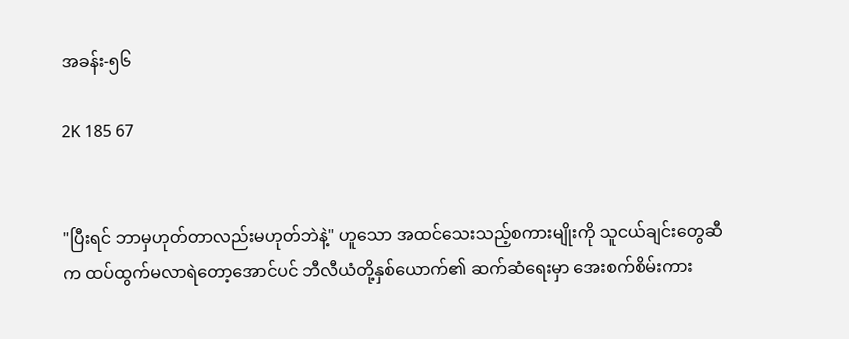အခန်း-၅၆

2K 185 67


"ပြီးရင် ဘာမှဟုတ်တာလည်းမဟုတ်ဘဲနဲ့" ဟူသော အထင်သေးသည့်စကားမျိုးကို သူငယ်ချင်းတွေဆီက ထပ်ထွက်မလာရဲတော့အောင်ပင် ဘီလီယံတို့နှစ်ယောက်၏ ဆက်ဆံရေးမှာ အေးစက်စိမ်းကား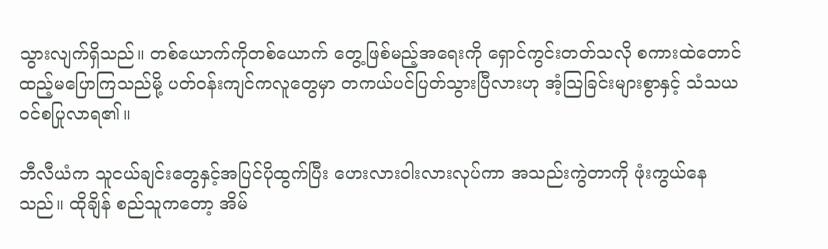သွားလျက်ရှိသည်။ တစ်ယောက်ကိုတစ်ယောက် တွေ့ဖြစ်မည့်အရေးကို ရှောင်ကွင်းတတ်သလို စကားထဲတောင် ထည့်မပြောကြသည်မို့ ပတ်ဝန်းကျင်ကလူတွေမှာ တကယ်ပင်ပြတ်သွားပြီလားဟု အံ့သြခြင်းများစွာနှင့် သံသယဝင်စပြုလာရ၏။

ဘီလီယံက သူငယ်ချင်းတွေနှင့်အပြင်ပိုထွက်ပြီး ဟေးလားဝါးလားလုပ်ကာ အသည်းကွဲတာကို ဖုံးကွယ်နေသည်။ ထိုချိန် စည်သူကတော့ အိမ်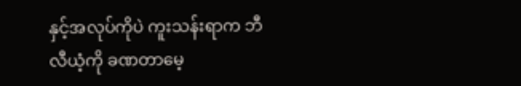နှင့်အလုပ်ကိုပဲ ကူးသန်းရာက ဘီလီယံ့ကို ခဏတာမေ့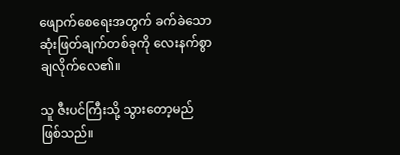ဖျောက်စေရေးအတွက် ခက်ခဲသော ဆုံးဖြတ်ချက်တစ်ခုကို လေးနက်စွာ ချလိုက်လေ၏။

သူ ဇီးပင်ကြီးသို့ သွားတော့မည် ဖြစ်သည်။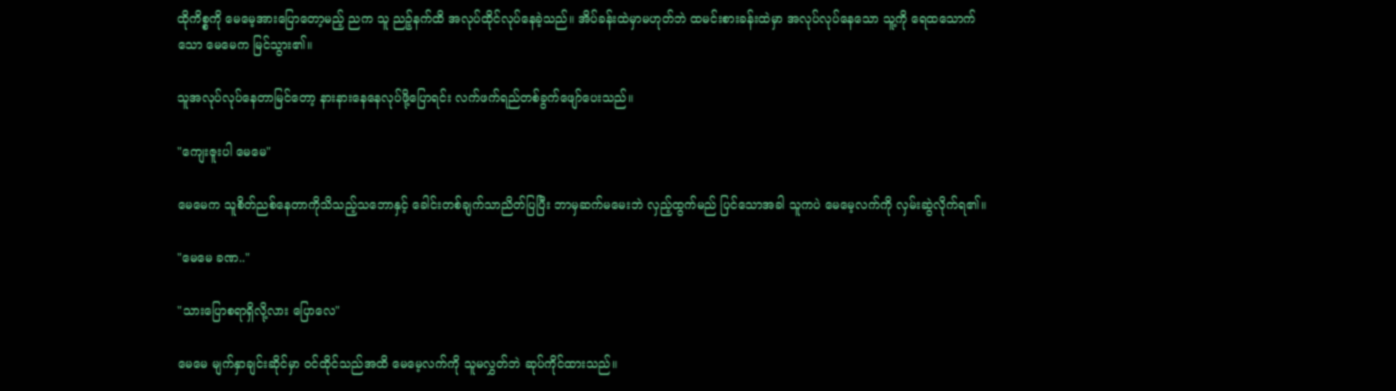ထိုကိစ္စကို မေမေ့အားပြောတော့မည့် ညက သူ ညဉ့်နက်ထိ အလုပ်ထိုင်လုပ်နေခဲ့သည်။ အိပ်ခန်းထဲမှာမဟုတ်ဘဲ ထမင်းစားခန်းထဲမှာ အလုပ်လုပ်နေသော သူ့ကို ရေထသောက်သော မေမေက မြင်သွား၏။

သူအလုပ်လုပ်နေတာမြင်တော့ နားနားနေနေလုပ်ဖို့ပြောရင်း လက်ဖက်ရည်တစ်ခွက်ဖျော်ပေးသည်။

"ကျေးဇူးပါ မေမေ"

မေမေက သူစိတ်ညစ်နေတာကိုသိသည့်သဘောနှင့် ခေါင်းတစ်ချက်သာညိတ်ပြပြီး ဘာမှဆက်မမေးဘဲ လှည့်ထွက်မည် ပြင်သောအခါ သူကပဲ မေမေ့လက်ကို လှမ်းဆွဲလိုက်ရ၏။

"မေမေ ခဏ.."

"သားပြောစရာရှိလို့လား ပြောလေ"

မေမေ မျက်နှာချင်းဆိုင်မှာ ဝင်ထိုင်သည်အထိ မေမေ့လက်ကို သူမလွှတ်ဘဲ ဆုပ်ကိုင်ထားသည်။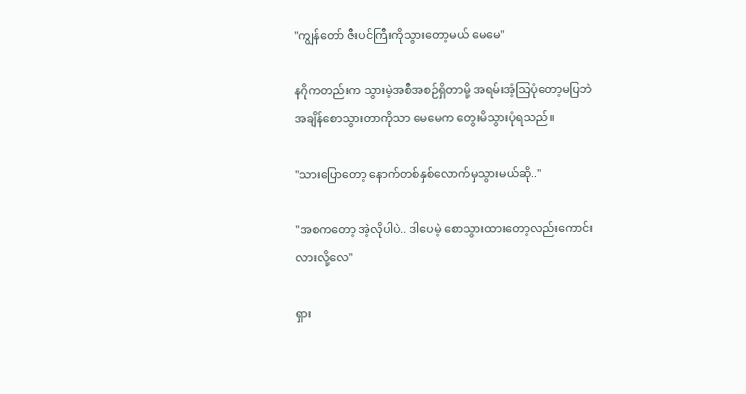"ကျွန်တော် ဇီးပင်ကြီးကိုသွားတော့မယ် မေမေ"

နဂိုကတည်းက သွားမဲ့အစီအစဉ်ရှိတာမို့ အရမ်းအံ့သြပုံတော့မပြဘဲ အချိန်စောသွားတာကိုသာ မေမေက တွေးမိသွားပုံရသည်။

"သားပြောတော့ နောက်တစ်နှစ်လောက်မှသွားမယ်ဆို.."

"အစကတော့ အဲ့လိုပါပဲ.. ဒါပေမဲ့ စောသွားထားတော့လည်းကောင်းလားလို့လေ"

ရှား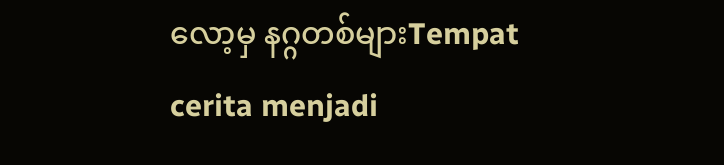လော့မှ နဂ္ဂတစ်များTempat cerita menjadi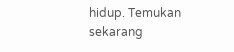hidup. Temukan sekarang